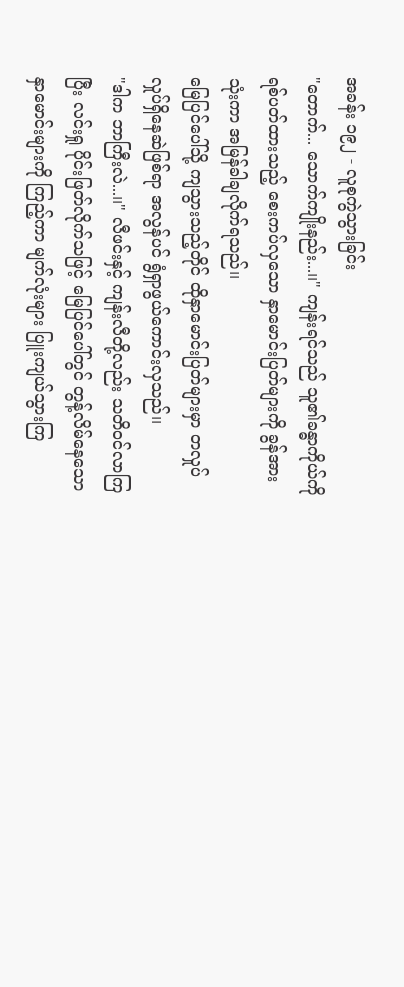အခန်း ၁၉၂ - လူစုကွဲသွားခြင်း
"တောက်... သောက်ကျိုးနည်း...၊၊" ကျန်းရင်သည် သူ၏ခန္ဓာကိုယ်ကို ရစ်ပတ်ထားသည့် စေးကပ်လှသော နှာမောင်းပြတ်များကို ခွန်အားသုံးကာ အမြန်ခါချလိုက်ရသည်၊၊
မြေပြင်ပေါ်သို့ ကျသွားသည့်တိုင် ထိုနှာမောင်းပြတ်များမှာ တလှုပ်လှုပ်ရှိနေဆဲဖြစ်ရာ အလွန်ပင် ရွံရှာဖွယ်ကောင်းလှသည်၊၊
"ဒါက ဘာကြီးလဲ...၊၊" လီဖင်းနှင့် ကျန်းလီတို့လည်း သတိဝင်လာကြပြီး လင်းရှု ပိုင်းဖြတ်လိုက်သဖြင့် မြေပြင်ပေါ်တွင် တွန့်လိမ်နေသော နှာမောင်းများကို ကြည့်ကာ မျက်လုံးများ ပြူးကျယ်သွားကြ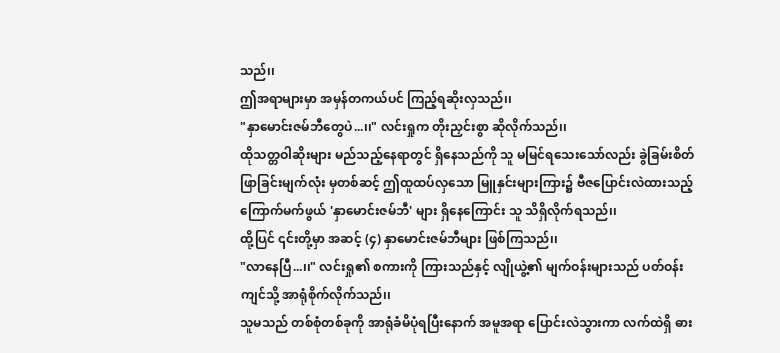သည်၊၊
ဤအရာများမှာ အမှန်တကယ်ပင် ကြည့်ရဆိုးလှသည်၊၊
"နှာမောင်းဇမ်ဘီတွေပဲ...၊၊" လင်းရှုက တိုးညှင်းစွာ ဆိုလိုက်သည်၊၊
ထိုသတ္တဝါဆိုးများ မည်သည့်နေရာတွင် ရှိနေသည်ကို သူ မမြင်ရသေးသော်လည်း ခွဲခြမ်းစိတ်ဖြာခြင်းမျက်လုံး မှတစ်ဆင့် ဤထူထပ်လှသော မြူနှင်းများကြား၌ ဗီဇပြောင်းလဲထားသည့် ကြောက်မက်ဖွယ် 'နှာမောင်းဇမ်ဘီ' များ ရှိနေကြောင်း သူ သိရှိလိုက်ရသည်၊၊
ထို့ပြင် ၎င်းတို့မှာ အဆင့် (၄) နှာမောင်းဇမ်ဘီများ ဖြစ်ကြသည်၊၊
"လာနေပြီ...၊၊" လင်းရှု၏ စကားကို ကြားသည်နှင့် လျိုယွဲ့၏ မျက်ဝန်းများသည် ပတ်ဝန်းကျင်သို့ အာရုံစိုက်လိုက်သည်၊၊
သူမသည် တစ်စုံတစ်ခုကို အာရုံခံမိပုံရပြီးနောက် အမူအရာ ပြောင်းလဲသွားကာ လက်ထဲရှိ ဓား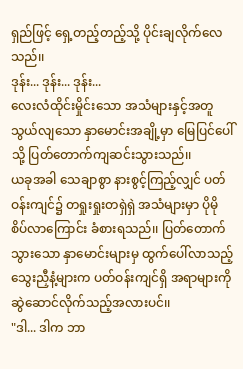ရှည်ဖြင့် ရှေ့တည့်တည့်သို့ ပိုင်းချလိုက်လေသည်၊၊
ဒုန်း... ဒုန်း... ဒုန်း...
လေးလံထိုင်းမှိုင်းသော အသံများနှင့်အတူ သွယ်လျသော နှာမောင်းအချို့မှာ မြေပြင်ပေါ်သို့ ပြတ်တောက်ကျဆင်းသွားသည်၊၊
ယခုအခါ သေချာစွာ နားစွင့်ကြည့်လျှင် ပတ်ဝန်းကျင်၌ တရှုးရှုးတရှဲရှဲ အသံများမှာ ပိုမိုစိပ်လာကြောင်း ခံစားရသည်၊၊ ပြတ်တောက်သွားသော နှာမောင်းများမှ ထွက်ပေါ်လာသည့် သွေးညှီနံ့များက ပတ်ဝန်းကျင်ရှိ အရာများကို ဆွဲဆောင်လိုက်သည့်အလားပင်၊၊
"ဒါ... ဒါက ဘာ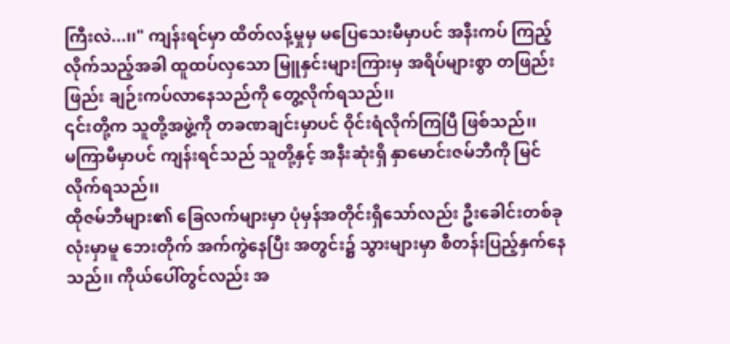ကြီးလဲ...၊၊" ကျန်းရင်မှာ ထိတ်လန့်မှုမှ မပြေသေးမီမှာပင် အနီးကပ် ကြည့်လိုက်သည့်အခါ ထူထပ်လှသော မြူနှင်းများကြားမှ အရိပ်များစွာ တဖြည်းဖြည်း ချဉ်းကပ်လာနေသည်ကို တွေ့လိုက်ရသည်၊၊
၎င်းတို့က သူတို့အဖွဲ့ကို တခဏချင်းမှာပင် ဝိုင်းရံလိုက်ကြပြီ ဖြစ်သည်၊၊
မကြာမီမှာပင် ကျန်းရင်သည် သူတို့နှင့် အနီးဆုံးရှိ နှာမောင်းဇမ်ဘီကို မြင်လိုက်ရသည်၊၊
ထိုဇမ်ဘီများ၏ ခြေလက်များမှာ ပုံမှန်အတိုင်းရှိသော်လည်း ဦးခေါင်းတစ်ခုလုံးမှာမူ ဘေးတိုက် အက်ကွဲနေပြီး အတွင်း၌ သွားများမှာ စီတန်းပြည့်နှက်နေသည်၊၊ ကိုယ်ပေါ်တွင်လည်း အ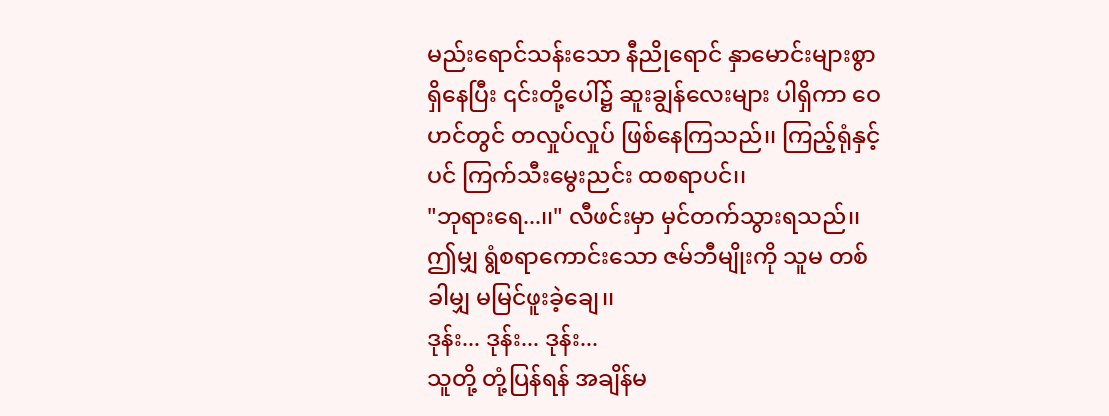မည်းရောင်သန်းသော နီညိုရောင် နှာမောင်းများစွာ ရှိနေပြီး ၎င်းတို့ပေါ်၌ ဆူးချွန်လေးများ ပါရှိကာ ဝေဟင်တွင် တလှုပ်လှုပ် ဖြစ်နေကြသည်၊၊ ကြည့်ရုံနှင့်ပင် ကြက်သီးမွေးညင်း ထစရာပင်၊၊
"ဘုရားရေ...၊၊" လီဖင်းမှာ မှင်တက်သွားရသည်၊၊ ဤမျှ ရွံစရာကောင်းသော ဇမ်ဘီမျိုးကို သူမ တစ်ခါမျှ မမြင်ဖူးခဲ့ချေ၊၊
ဒုန်း... ဒုန်း... ဒုန်း...
သူတို့ တုံ့ပြန်ရန် အချိန်မ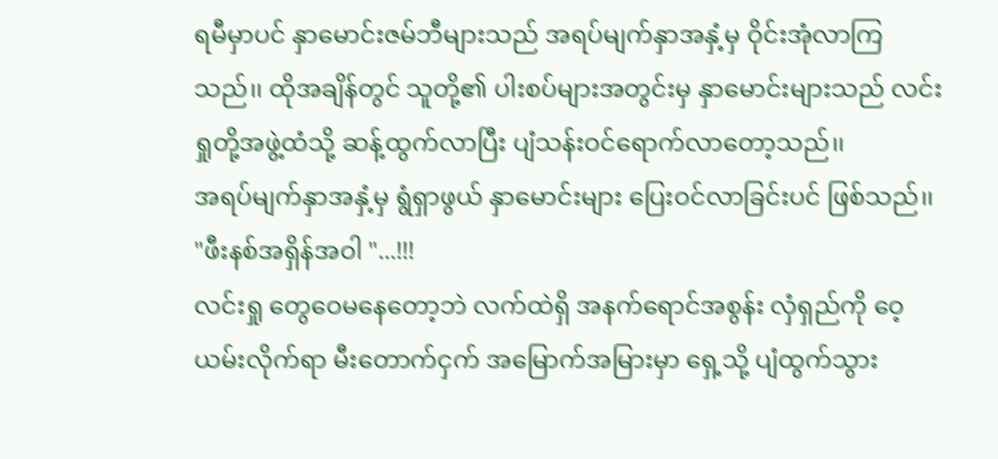ရမီမှာပင် နှာမောင်းဇမ်ဘီများသည် အရပ်မျက်နှာအနှံ့မှ ဝိုင်းအုံလာကြသည်၊၊ ထိုအချိန်တွင် သူတို့၏ ပါးစပ်များအတွင်းမှ နှာမောင်းများသည် လင်းရှုတို့အဖွဲ့ထံသို့ ဆန့်ထွက်လာပြီး ပျံသန်းဝင်ရောက်လာတော့သည်၊၊
အရပ်မျက်နှာအနှံ့မှ ရွံရှာဖွယ် နှာမောင်းများ ပြေးဝင်လာခြင်းပင် ဖြစ်သည်၊၊
"ဖီးနစ်အရှိန်အဝါ "...!!!
လင်းရှု တွေဝေမနေတော့ဘဲ လက်ထဲရှိ အနက်ရောင်အစွန်း လှံရှည်ကို ဝေ့ယမ်းလိုက်ရာ မီးတောက်ငှက် အမြောက်အမြားမှာ ရှေ့သို့ ပျံထွက်သွား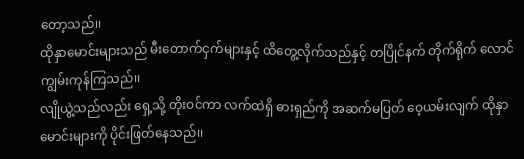တော့သည်၊၊
ထိုနှာမောင်းများသည် မီးတောက်ငှက်များနှင့် ထိတွေ့လိုက်သည်နှင့် တပြိုင်နက် တိုက်ရိုက် လောင်ကျွမ်းကုန်ကြသည်၊၊
လျိုယွဲ့သည်လည်း ရှေ့သို့ တိုးဝင်ကာ လက်ထဲရှိ ဓားရှည်ကို အဆက်မပြတ် ဝေ့ယမ်းလျက် ထိုနှာမောင်းများကို ပိုင်းဖြတ်နေသည်၊၊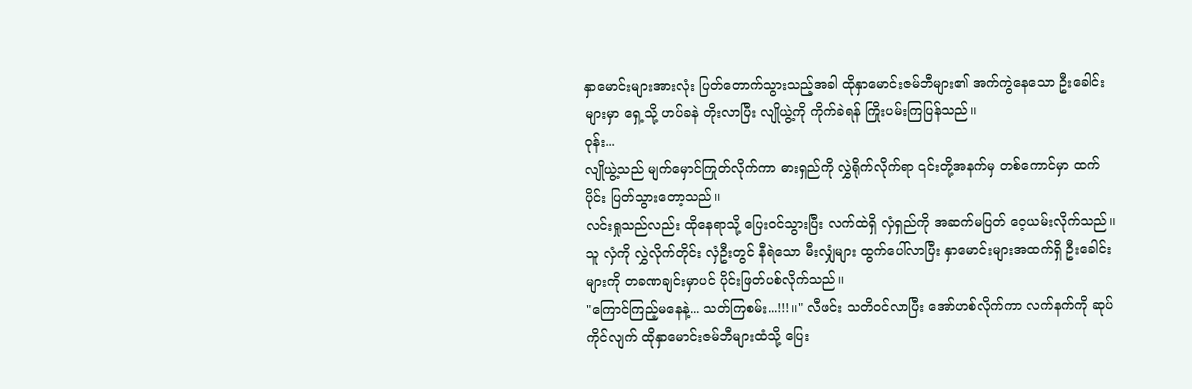နှာမောင်းများအားလုံး ပြတ်တောက်သွားသည့်အခါ ထိုနှာမောင်းဇမ်ဘီများ၏ အက်ကွဲနေသော ဦးခေါင်းများမှာ ရှေ့သို့ ဟပ်ခနဲ တိုးလာပြီး လျိုယွဲ့ကို ကိုက်ခဲရန် ကြိုးပမ်းကြပြန်သည်၊၊
ဝုန်း...
လျိုယွဲ့သည် မျက်မှောင်ကြုတ်လိုက်ကာ ဓားရှည်ကို လွှဲရိုက်လိုက်ရာ ၎င်းတို့အနက်မှ တစ်ကောင်မှာ ထက်ပိုင်း ပြတ်သွားတော့သည်၊၊
လင်းရှုသည်လည်း ထိုနေရာသို့ ပြေးဝင်သွားပြီး လက်ထဲရှိ လှံရှည်ကို အဆက်မပြတ် ဝေ့ယမ်းလိုက်သည်၊၊
သူ လှံကို လွှဲလိုက်တိုင်း လှံဦးတွင် နီရဲသော မီးလျှံများ ထွက်ပေါ်လာပြီး နှာမောင်းများအထက်ရှိ ဦးခေါင်းများကို တခဏချင်းမှာပင် ပိုင်းဖြတ်ပစ်လိုက်သည်၊၊
"ကြောင်ကြည့်မနေနဲ့... သတ်ကြစမ်း...!!!၊၊" လီဖင်း သတိဝင်လာပြီး အော်ဟစ်လိုက်ကာ လက်နက်ကို ဆုပ်ကိုင်လျက် ထိုနှာမောင်းဇမ်ဘီများထံသို့ ပြေး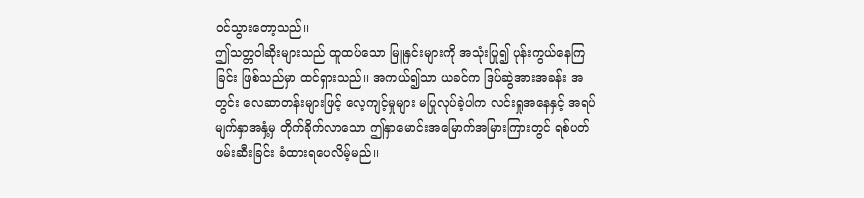ဝင်သွားတော့သည်၊၊
ဤသတ္တဝါဆိုးများသည် ထူထပ်သော မြူနှင်းများကို အသုံးပြု၍ ပုန်းကွယ်နေကြခြင်း ဖြစ်သည်မှာ ထင်ရှားသည်၊၊ အကယ်၍သာ ယခင်က ဒြပ်ဆွဲအားအခန်း အတွင်း လေဆာတန်းများဖြင့် လေ့ကျင့်မှုများ မပြုလုပ်ခဲ့ပါက လင်းရှုအနေနှင့် အရပ်မျက်နှာအနှံ့မှ တိုက်ခိုက်လာသော ဤနှာမောင်းအမြောက်အမြားကြားတွင် ရစ်ပတ်ဖမ်းဆီးခြင်း ခံထားရပေလိမ့်မည်၊၊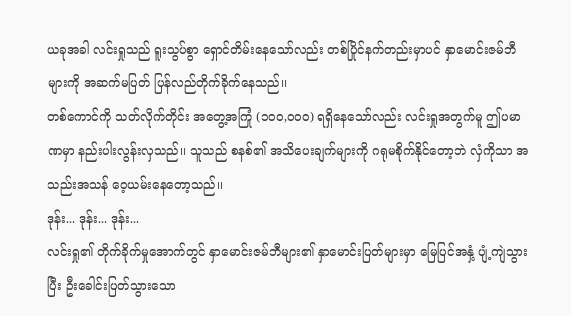ယခုအခါ လင်းရှုသည် ရူးသွပ်စွာ ရှောင်တိမ်းနေသော်လည်း တစ်ပြိုင်နက်တည်းမှာပင် နှာမောင်းဇမ်ဘီများကို အဆက်မပြတ် ပြန်လည်တိုက်ခိုက်နေသည်၊၊
တစ်ကောင်ကို သတ်လိုက်တိုင်း အတွေ့အကြုံ (၁၀၀,၀၀၀) ရရှိနေသော်လည်း လင်းရှုအတွက်မူ ဤပမာဏမှာ နည်းပါးလွန်းလှသည်၊၊ သူသည် စနစ်၏ အသိပေးချက်များကို ဂရုမစိုက်နိုင်တော့ဘဲ လှံကိုသာ အသည်းအသန် ဝေ့ယမ်းနေတော့သည်၊၊
ဒုန်း... ဒုန်း... ဒုန်း...
လင်းရှု၏ တိုက်ခိုက်မှုအောက်တွင် နှာမောင်းဇမ်ဘီများ၏ နှာမောင်းပြတ်များမှာ မြေပြင်အနှံ့ ပျံ့ကျဲသွားပြီး ဦးခေါင်းပြတ်သွားသော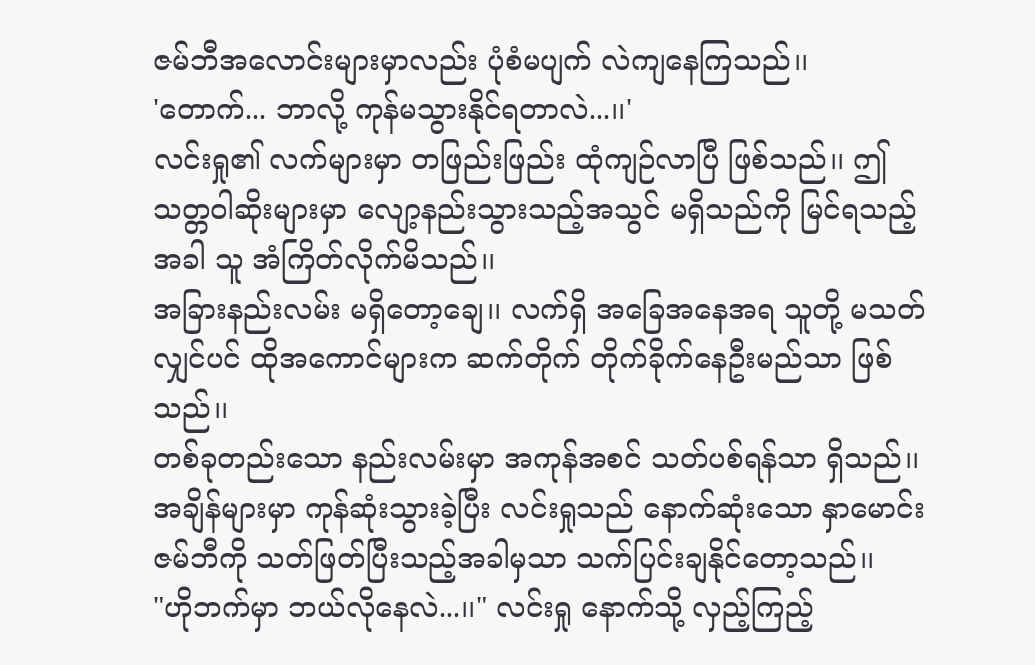ဇမ်ဘီအလောင်းများမှာလည်း ပုံစံမပျက် လဲကျနေကြသည်၊၊
'တောက်... ဘာလို့ ကုန်မသွားနိုင်ရတာလဲ...၊၊'
လင်းရှု၏ လက်များမှာ တဖြည်းဖြည်း ထုံကျဉ်လာပြီ ဖြစ်သည်၊၊ ဤသတ္တဝါဆိုးများမှာ လျော့နည်းသွားသည့်အသွင် မရှိသည်ကို မြင်ရသည့်အခါ သူ အံကြိတ်လိုက်မိသည်၊၊
အခြားနည်းလမ်း မရှိတော့ချေ၊၊ လက်ရှိ အခြေအနေအရ သူတို့ မသတ်လျှင်ပင် ထိုအကောင်များက ဆက်တိုက် တိုက်ခိုက်နေဦးမည်သာ ဖြစ်သည်၊၊
တစ်ခုတည်းသော နည်းလမ်းမှာ အကုန်အစင် သတ်ပစ်ရန်သာ ရှိသည်၊၊
အချိန်များမှာ ကုန်ဆုံးသွားခဲ့ပြီး လင်းရှုသည် နောက်ဆုံးသော နှာမောင်းဇမ်ဘီကို သတ်ဖြတ်ပြီးသည့်အခါမှသာ သက်ပြင်းချနိုင်တော့သည်၊၊
"ဟိုဘက်မှာ ဘယ်လိုနေလဲ...၊၊" လင်းရှု နောက်သို့ လှည့်ကြည့်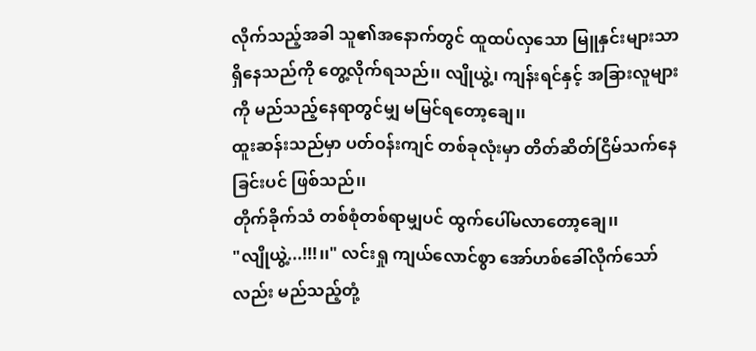လိုက်သည့်အခါ သူ၏အနောက်တွင် ထူထပ်လှသော မြူနှင်းများသာ ရှိနေသည်ကို တွေ့လိုက်ရသည်၊၊ လျိုယွဲ့၊ ကျန်းရင်နှင့် အခြားလူများကို မည်သည့်နေရာတွင်မျှ မမြင်ရတော့ချေ၊၊
ထူးဆန်းသည်မှာ ပတ်ဝန်းကျင် တစ်ခုလုံးမှာ တိတ်ဆိတ်ငြိမ်သက်နေခြင်းပင် ဖြစ်သည်၊၊
တိုက်ခိုက်သံ တစ်စုံတစ်ရာမျှပင် ထွက်ပေါ်မလာတော့ချေ၊၊
"လျိုယွဲ့...!!!၊၊" လင်းရှု ကျယ်လောင်စွာ အော်ဟစ်ခေါ်လိုက်သော်လည်း မည်သည့်တုံ့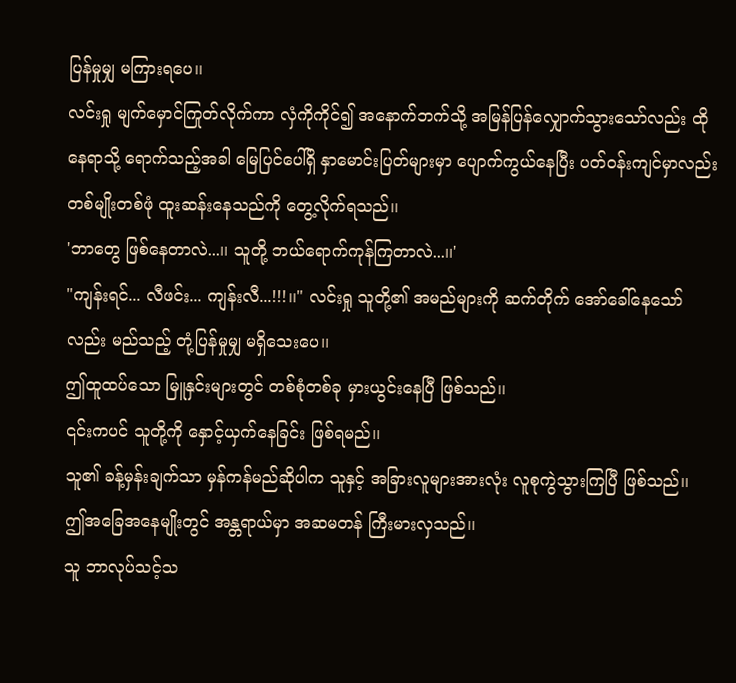ပြန်မှုမျှ မကြားရပေ၊၊
လင်းရှု မျက်မှောင်ကြုတ်လိုက်ကာ လှံကိုကိုင်၍ အနောက်ဘက်သို့ အမြန်ပြန်လျှောက်သွားသော်လည်း ထိုနေရာသို့ ရောက်သည့်အခါ မြေပြင်ပေါ်ရှိ နှာမောင်းပြတ်များမှာ ပျောက်ကွယ်နေပြီး ပတ်ဝန်းကျင်မှာလည်း တစ်မျိုးတစ်ဖုံ ထူးဆန်းနေသည်ကို တွေ့လိုက်ရသည်၊၊
'ဘာတွေ ဖြစ်နေတာလဲ...၊၊ သူတို့ ဘယ်ရောက်ကုန်ကြတာလဲ...၊၊'
"ကျန်းရင်... လီဖင်း... ကျန်းလီ...!!!၊၊" လင်းရှု သူတို့၏ အမည်များကို ဆက်တိုက် အော်ခေါ်နေသော်လည်း မည်သည့် တုံ့ပြန်မှုမျှ မရှိသေးပေ၊၊
ဤထူထပ်သော မြူနှင်းများတွင် တစ်စုံတစ်ခု မှားယွင်းနေပြီ ဖြစ်သည်၊၊
၎င်းကပင် သူတို့ကို နှောင့်ယှက်နေခြင်း ဖြစ်ရမည်၊၊
သူ၏ ခန့်မှန်းချက်သာ မှန်ကန်မည်ဆိုပါက သူနှင့် အခြားလူများအားလုံး လူစုကွဲသွားကြပြီ ဖြစ်သည်၊၊
ဤအခြေအနေမျိုးတွင် အန္တရာယ်မှာ အဆမတန် ကြီးမားလှသည်၊၊
သူ ဘာလုပ်သင့်သ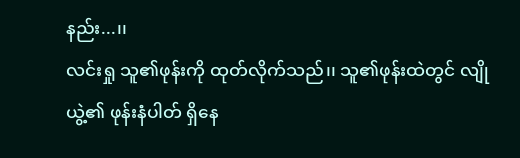နည်း...၊၊
လင်းရှု သူ၏ဖုန်းကို ထုတ်လိုက်သည်၊၊ သူ၏ဖုန်းထဲတွင် လျိုယွဲ့၏ ဖုန်းနံပါတ် ရှိနေ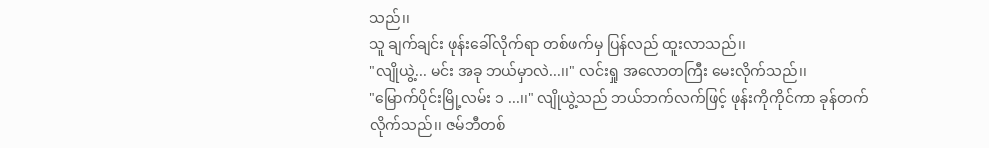သည်၊၊
သူ ချက်ချင်း ဖုန်းခေါ်လိုက်ရာ တစ်ဖက်မှ ပြန်လည် ထူးလာသည်၊၊
"လျိုယွဲ့... မင်း အခု ဘယ်မှာလဲ...၊၊" လင်းရှု အလောတကြီး မေးလိုက်သည်၊၊
"မြောက်ပိုင်းမြို့လမ်း ၁ ...၊၊" လျိုယွဲ့သည် ဘယ်ဘက်လက်ဖြင့် ဖုန်းကိုကိုင်ကာ ခုန်တက်လိုက်သည်၊၊ ဇမ်ဘီတစ်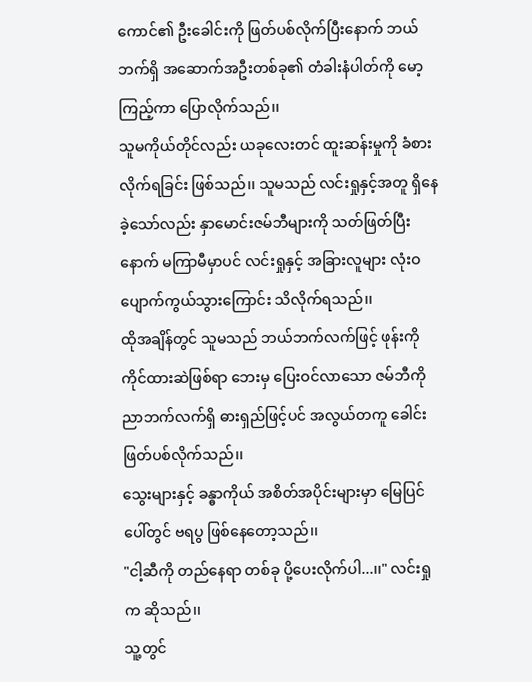ကောင်၏ ဦးခေါင်းကို ဖြတ်ပစ်လိုက်ပြီးနောက် ဘယ်ဘက်ရှိ အဆောက်အဦးတစ်ခု၏ တံခါးနံပါတ်ကို မော့ကြည့်ကာ ပြောလိုက်သည်၊၊
သူမကိုယ်တိုင်လည်း ယခုလေးတင် ထူးဆန်းမှုကို ခံစားလိုက်ရခြင်း ဖြစ်သည်၊၊ သူမသည် လင်းရှုနှင့်အတူ ရှိနေခဲ့သော်လည်း နှာမောင်းဇမ်ဘီများကို သတ်ဖြတ်ပြီးနောက် မကြာမီမှာပင် လင်းရှုနှင့် အခြားလူများ လုံးဝ ပျောက်ကွယ်သွားကြောင်း သိလိုက်ရသည်၊၊
ထိုအချိန်တွင် သူမသည် ဘယ်ဘက်လက်ဖြင့် ဖုန်းကိုကိုင်ထားဆဲဖြစ်ရာ ဘေးမှ ပြေးဝင်လာသော ဇမ်ဘီကို ညာဘက်လက်ရှိ ဓားရှည်ဖြင့်ပင် အလွယ်တကူ ခေါင်းဖြတ်ပစ်လိုက်သည်၊၊
သွေးများနှင့် ခန္ဓာကိုယ် အစိတ်အပိုင်းများမှာ မြေပြင်ပေါ်တွင် ဗရပွ ဖြစ်နေတော့သည်၊၊
"ငါ့ဆီကို တည်နေရာ တစ်ခု ပို့ပေးလိုက်ပါ...၊၊" လင်းရှုက ဆိုသည်၊၊
သူ့တွင်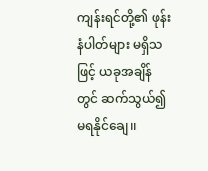ကျန်းရင်တို့၏ ဖုန်းနံပါတ်များ မရှိသဖြင့် ယခုအချိန်တွင် ဆက်သွယ်၍ မရနိုင်ချေ၊၊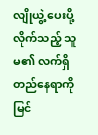လျိုယွဲ့ ပေးပို့လိုက်သည့် သူမ၏ လက်ရှိ တည်နေရာကို မြင်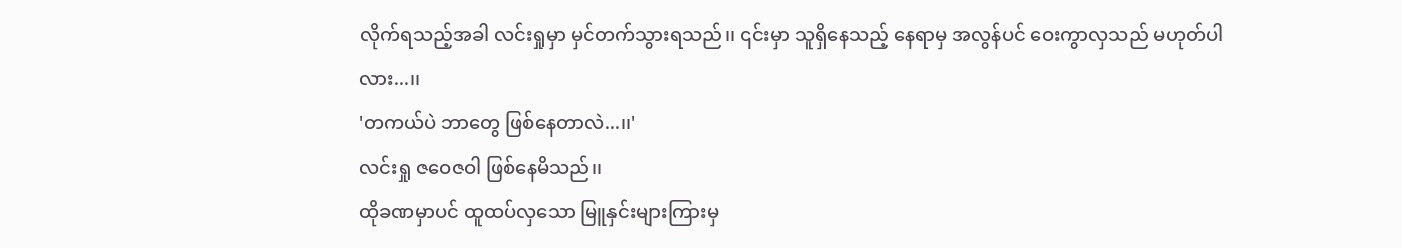လိုက်ရသည့်အခါ လင်းရှုမှာ မှင်တက်သွားရသည်၊၊ ၎င်းမှာ သူရှိနေသည့် နေရာမှ အလွန်ပင် ဝေးကွာလှသည် မဟုတ်ပါလား...၊၊
'တကယ်ပဲ ဘာတွေ ဖြစ်နေတာလဲ...၊၊'
လင်းရှု ဇဝေဇဝါ ဖြစ်နေမိသည်၊၊
ထိုခဏမှာပင် ထူထပ်လှသော မြူနှင်းများကြားမှ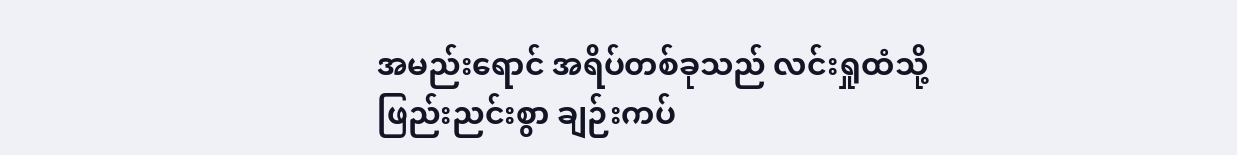အမည်းရောင် အရိပ်တစ်ခုသည် လင်းရှုထံသို့ ဖြည်းညင်းစွာ ချဉ်းကပ်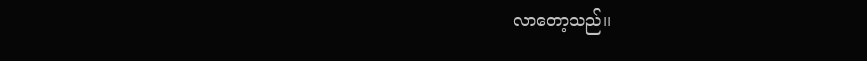လာတော့သည်၊၊